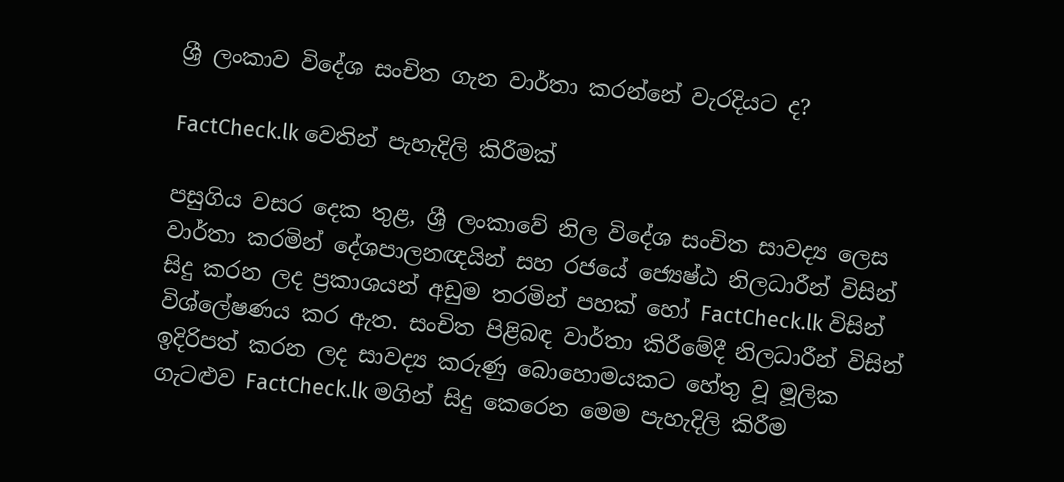ශ්‍රී ලංකාව විදේශ සංචිත ගැන වාර්තා කරන්නේ වැරදියට ද?

FactCheck.lk වෙතින් පැහැදිලි කිරීමක්

පසුගිය වසර දෙක තුළ, ශ්‍රී ලංකාවේ නිල විදේශ සංචිත සාවද්‍ය ලෙස වාර්තා කරමින් දේශපාලනඥයින් සහ රජයේ ජ්‍යෙෂ්ඨ නිලධාරීන් විසින් සිදු කරන ලද ප්‍රකාශයන් අඩුම තරමින් පහක් හෝ FactCheck.lk විසින් විශ්ලේෂණය කර ඇත. සංචිත පිළිබඳ වාර්තා කිරීමේදී නිලධාරීන් විසින් ඉදිරිපත් කරන ලද සාවද්‍ය කරුණු බොහොමයකට හේතු වූ මූලික ගැටළුව FactCheck.lk මගින් සිදු කෙරෙන මෙම පැහැදිලි කිරීම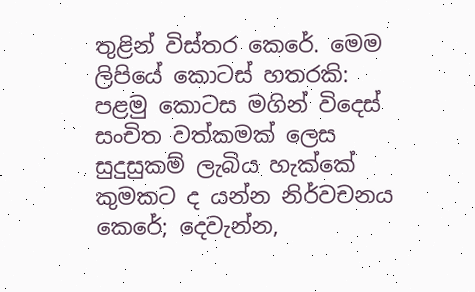තුළින් විස්තර කෙරේ. මෙම ලිපියේ කොටස් හතරකි: පළමු කොටස මගින් විදෙස් සංචිත වත්කමක් ලෙස සුදුසුකම් ලැබිය හැක්කේ කුමකට ද යන්න නිර්වචනය කෙරේ; දෙවැන්න,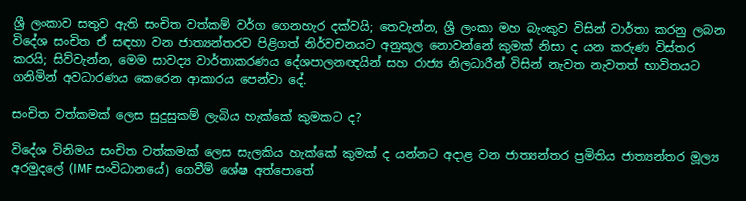ශ්‍රී ලංකාව සතුව ඇති සංචිත වත්කම් වර්ග ගෙනහැර දක්වයි; තෙවැන්න, ශ්‍රී ලංකා මහ බැංකුව විසින් වාර්තා කරනු ලබන විදේශ සංචිත ඒ සඳහා වන ජාත්‍යන්තරව පිළිගත් නිර්වචනයට අනුකූල නොවන්නේ කුමක් නිසා ද යන කරුණ විස්තර කරයි; සිව්වැන්න, මෙම සාවද්‍ය වාර්තාකරණය දේශපාලනඥයින් සහ රාජ්‍ය නිලධාරීන් විසින් නැවත නැවතත් භාවිතයට ගනිමින් අවධාරණය කෙරෙන ආකාරය පෙන්වා දේ.

සංචිත වත්කමක් ලෙස සුදුසුකම් ලැබිය හැක්කේ කුමකට ද?

විදේශ විනිමය සංචිත වත්කමක් ලෙස සැලකිය හැක්කේ කුමක් ද යන්නට අදාළ වන ජාත්‍යන්තර ප්‍රමිතිය ජාත්‍යන්තර මූල්‍ය අරමුදලේ (IMF සංවිධානයේ) ගෙවීම් ශේෂ අත්පොතේ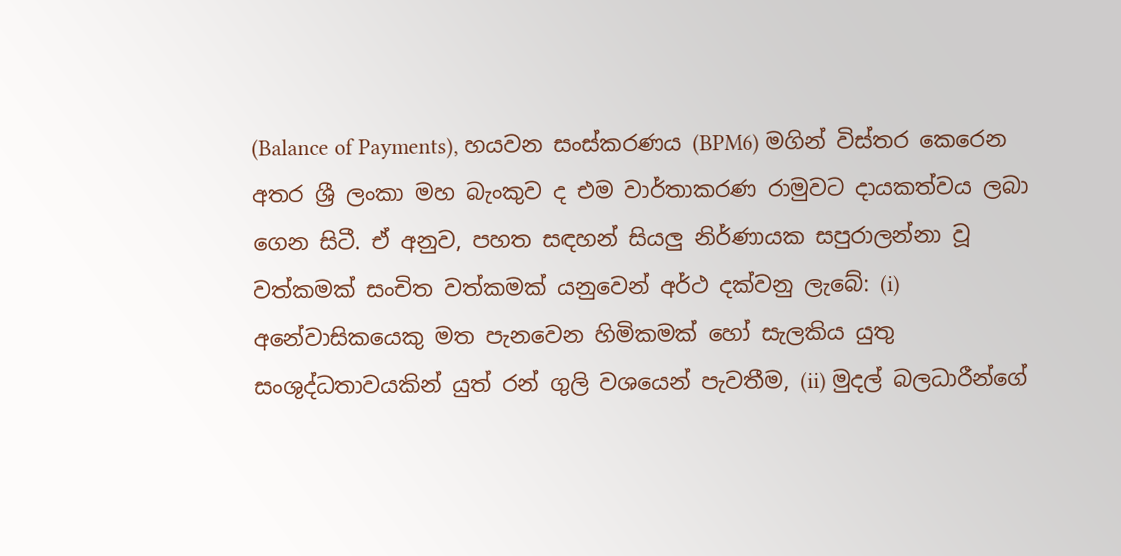(Balance of Payments), හයවන සංස්කරණය (BPM6) මගින් විස්තර කෙරෙන අතර ශ්‍රී ලංකා මහ බැංකුව ද එම වාර්තාකරණ රාමුවට දායකත්වය ලබා ගෙන සිටී. ඒ අනුව, පහත සඳහන් සියලු නිර්ණායක සපුරාලන්නා වූ වත්කමක් සංචිත වත්කමක් යනුවෙන් අර්ථ දක්වනු ලැබේ: (i) අනේවාසිකයෙකු මත පැනවෙන හිමිකමක් හෝ සැලකිය යුතු සංශුද්ධතාවයකින් යුත් රන් ගුලි වශයෙන් පැවතීම, (ii) මුදල් බලධාරීන්ගේ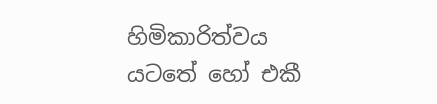හිමිකාරිත්වය යටතේ හෝ එකී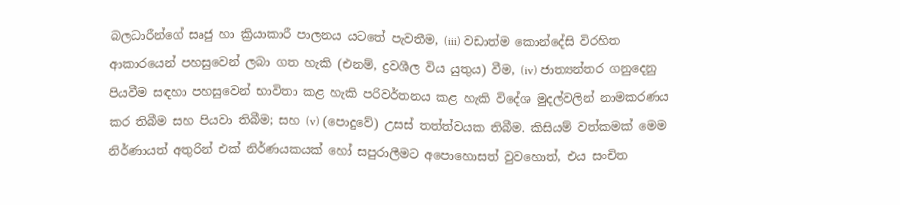බලධාරීන්ගේ සෘජු හා ක්‍රියාකාරී පාලනය යටතේ පැවතීම, (iii) වඩාත්ම කොන්දේසි විරහිත ආකාරයෙන් පහසුවෙන් ලබා ගත හැකි (එනම්, ද්‍රවශීල විය යුතුය) වීම, (iv) ජාත්‍යන්තර ගනුදෙනු පියවීම සඳහා පහසුවෙන් භාවිතා කළ හැකි පරිවර්තනය කළ හැකි විදේශ මුදල්වලින් නාමකරණය කර තිබීම සහ පියවා තිබීම; සහ (v) (පොදුවේ) උසස් තත්ත්වයක තිබීම. කිසියම් වත්කමක් මෙම නිර්ණායත් අතුරින් එක් නිර්ණයකයක් හෝ සපුරාලීමට අපොහොසත් වුවහොත්, එය සංචිත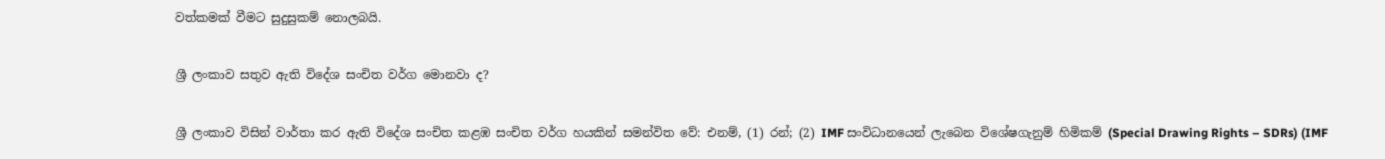වත්කමක් වීමට සුදුසුකම් නොලබයි.

ශ්‍රී ලංකාව සතුව ඇති විදේශ සංචිත වර්ග මොනවා ද?

ශ්‍රී ලංකාව විසින් වාර්තා කර ඇති විදේශ සංචිත කළඹ සංචිත වර්ග හයකින් සමන්විත වේ: එනම්, (1) රන්; (2) IMF සංවිධානයෙන් ලැබෙන විශේෂගැනුම් හිමිකම් (Special Drawing Rights – SDRs) (IMF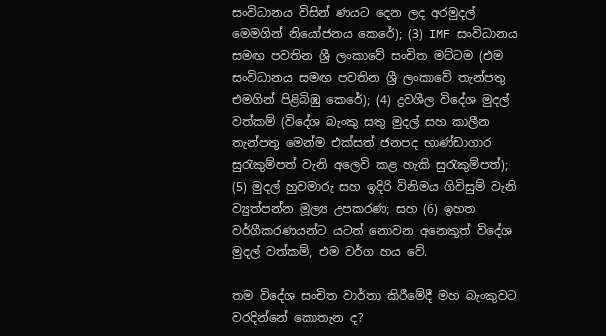සංවිධානය විසින් ණයට දෙන ලද අරමුදල් මෙමගින් නියෝජනය කෙරේ); (3) IMF සංවිධානය සමඟ පවතින ශ්‍රී ලංකාවේ සංචිත මට්ටම (එම සංවිධානය සමඟ පවතින ශ්‍රී ලංකාවේ තැන්පතු එමගින් පිළිබිඹු කෙරේ); (4) ද්‍රවශීල විදේශ මුදල් වත්කම් (විදේශ බැංකු සතු මුදල් සහ කාලීන තැන්පතු මෙන්ම එක්සත් ජනපද භාණ්ඩාගාර සුරැකුම්පත් වැනි අලෙවි කළ හැකි සුරැකුම්පත්); (5) මුදල් හුවමාරු සහ ඉදිරි විනිමය ගිවිසුම් වැනි ව්‍යුත්පන්න මූල්‍ය උපකරණ; සහ (6) ඉහත වර්ගීකරණයන්ට යටත් නොවන අනෙකුත් විදේශ මුදල් වත්කම්, එම වර්ග හය වේ.

තම විදේශ සංචිත වාර්තා කිරීමේදී මහ බැංකුවට වරදින්නේ කොතැන ද?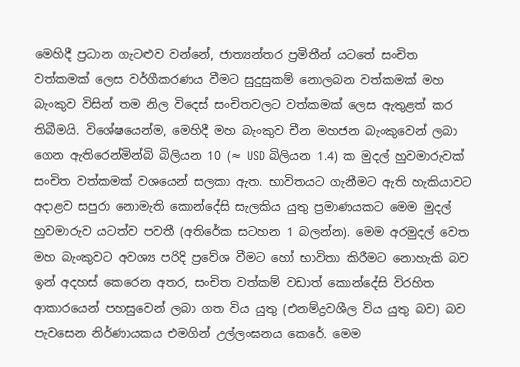මෙහිදී ප්‍රධාන ගැටළුව වන්නේ, ජාත්‍යන්තර ප්‍රමිතීන් යටතේ සංචිත වත්කමක් ලෙස වර්ගීකරණය වීමට සුදුසුකම් නොලබන වත්කමක් මහ බැංකුව විසින් තම නිල විදෙස් සංචිතවලට වත්කමක් ලෙස ඇතුළත් කර තිබීමයි. විශේෂයෙන්ම, මෙහිදී මහ බැංකුව චීන මහජන බැංකුවෙන් ලබා ගෙන ඇතිරෙන්මින්බි බිලියන 10 (≈ USD බිලියන 1.4) ක මුදල් හුවමාරුවක් සංචිත වත්කමක් වශයෙන් සලකා ඇත. භාවිතයට ගැනීමට ඇති හැකියාවට අදාළව සපුරා නොමැති කොන්දේසි සැලකිය යුතු ප්‍රමාණයකට මෙම මුදල් හුවමාරුව යටත්ව පවතී (අතිරේක සටහන 1 බලන්න). මෙම අරමුදල් වෙත මහ බැංකුවට අවශ්‍ය පරිදි ප්‍රවේශ වීමට හෝ භාවිතා කිරීමට නොහැකි බව ඉන් අදහස් කෙරෙන අතර, සංචිත වත්කම් වඩාත් කොන්දේසි විරහිත ආකාරයෙන් පහසුවෙන් ලබා ගත විය යුතු (එනම්ද්‍රවශීල විය යුතු බව) බව පැවසෙන නිර්ණායකය එමගින් උල්ලංඝනය කෙරේ. මෙම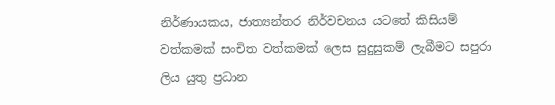නිර්ණායකය, ජාත්‍යන්තර නිර්වචනය යටතේ කිසියම් වත්කමක් සංචිත වත්කමක් ලෙස සුදුසුකම් ලැබීමට සපුරා ලිය යුතු ප්‍රධාන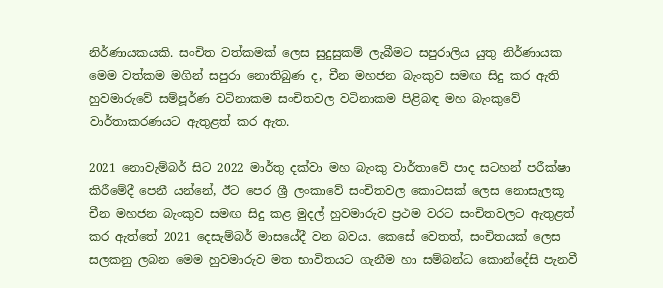නිර්ණායකයකි. සංචිත වත්කමක් ලෙස සුදුසුකම් ලැබීමට සපුරාලිය යුතු නිර්ණායක මෙම වත්කම මගින් සපුරා නොතිබුණ ද, චීන මහජන බැංකුව සමඟ සිදු කර ඇති හුවමාරුවේ සම්පූර්ණ වටිනාකම සංචිතවල වටිනාකම පිළිබඳ මහ බැංකුවේ වාර්තාකරණයට ඇතුළත් කර ඇත.

2021 නොවැම්බර් සිට 2022 මාර්තු දක්වා මහ බැංකු වාර්තාවේ පාද සටහන් පරීක්ෂා කිරීමේදී පෙනී යන්නේ, ඊට පෙර ශ්‍රී ලංකාවේ සංචිතවල කොටසක් ලෙස නොසැලකූ චීන මහජන බැංකුව සමඟ සිදු කළ මුදල් හුවමාරුව ප්‍රථම වරට සංචිතවලට ඇතුළත් කර ඇත්තේ 2021 දෙසැම්බර් මාසයේදී වන බවය. කෙසේ වෙතත්, සංචිතයක් ලෙස සලකනු ලබන මෙම හුවමාරුව මත භාවිතයට ගැනීම හා සම්බන්ධ කොන්දේසි පැනවී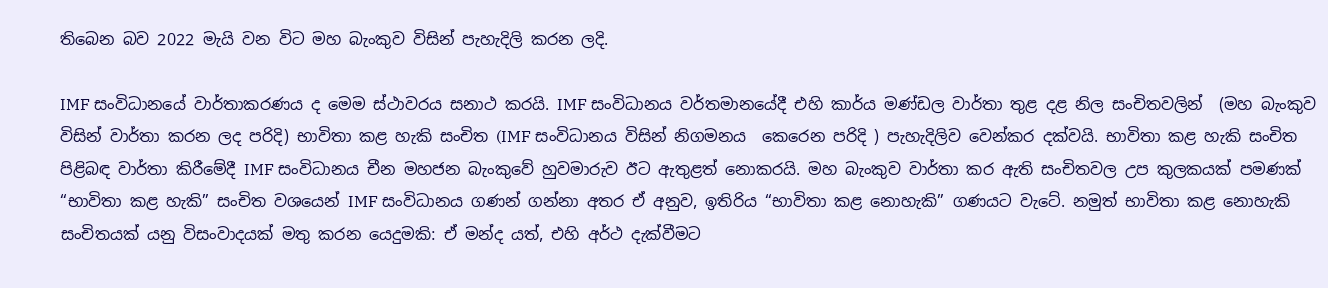තිබෙන බව 2022 මැයි වන විට මහ බැංකුව විසින් පැහැදිලි කරන ලදි.

IMF සංවිධානයේ වාර්තාකරණය ද මෙම ස්ථාවරය සනාථ කරයි. IMF සංවිධානය වර්තමානයේදී එහි කාර්ය මණ්ඩල වාර්තා තුළ දළ නිල සංචිතවලින්  (මහ බැංකුව විසින් වාර්තා කරන ලද පරිදි) භාවිතා කළ හැකි සංචිත (IMF සංවිධානය විසින් නිගමනය  කෙරෙන පරිදි ) පැහැදිලිව වෙන්කර දක්වයි. භාවිතා කළ හැකි සංචිත පිළිබඳ වාර්තා කිරීමේදී IMF සංවිධානය චීන මහජන බැංකුවේ හුවමාරුව ඊට ඇතුළත් නොකරයි. මහ බැංකුව වාර්තා කර ඇති සංචිතවල උප කුලකයක් පමණක් “භාවිතා කළ හැකි” සංචිත වශයෙන් IMF සංවිධානය ගණන් ගන්නා අතර ඒ අනුව, ඉතිරිය “භාවිතා කළ නොහැකි” ගණයට වැටේ. නමුත් භාවිතා කළ නොහැකි සංචිතයක් යනු විසංවාදයක් මතු කරන යෙදුමකි: ඒ මන්ද යත්, එහි අර්ථ දැක්වීමට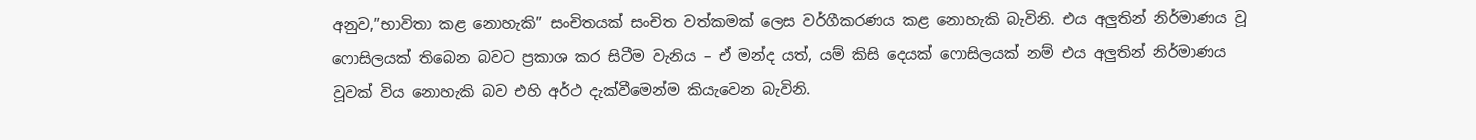අනුව,”භාවිතා කළ නොහැකි” සංචිතයක් සංචිත වත්කමක් ලෙස වර්ගීකරණය කළ නොහැකි බැවිනි. එය අලුතින් නිර්මාණය වූ ෆොසිලයක් තිබෙන බවට ප්‍රකාශ කර සිටීම වැනිය – ඒ මන්ද යත්, යම් කිසි දෙයක් ෆොසිලයක් නම් එය අලුතින් නිර්මාණය වූවක් විය නොහැකි බව එහි අර්ථ දැක්වීමෙන්ම කියැවෙන බැවිනි.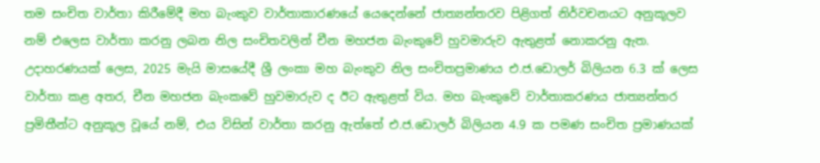තම සංචිත වාර්තා කිරීමේදී මහ බැංකුව වාර්තාකාරණයේ යෙදෙන්නේ ජාත්‍යන්තරව පිළිගත් නිර්වචනයට අනුකූලව නම් එලෙස වාර්තා කරනු ලබන නිල සංචිතවලින් චීන මහජන බැංකුවේ හුවමාරුව ඇතුළත් නොකරනු ඇත. උදාහරණයක් ලෙස, 2025 මැයි මාසයේදී ශ්‍රී ලංකා මහ බැංකුව නිල සංචිතප්‍රමාණය එ.ජ.ඩොලර් බිලියන 6.3 ක් ලෙස වාර්තා කළ අතර, චීන මහජන බැංකවේ හුවමාරුව ද ඊට ඇතුළත් විය. මහ බැංකුවේ වාර්තාකරණය ජාත්‍යන්තර ප්‍රමිතීන්ට අනුකූල වූයේ නම්, එය විසින් වාර්තා කරනු ඇත්තේ එ.ජ.ඩොලර් බිලියන 4.9 ක පමණ සංචිත ප්‍රමාණයක්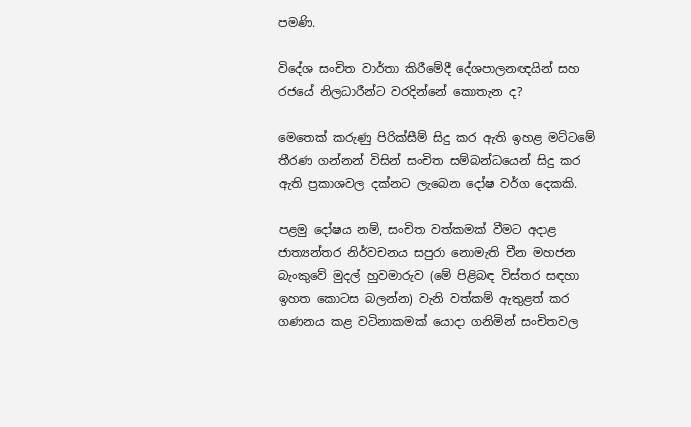පමණි.

විදේශ සංචිත වාර්තා කිරීමේදී දේශපාලනඥයින් සහ රජයේ නිලධාරීන්ට වරදින්නේ කොතැන ද?

මෙතෙක් කරුණු පිරික්සීම් සිදු කර ඇති ඉහළ මට්ටමේ තීරණ ගන්නන් විසින් සංචිත සම්බන්ධයෙන් සිදු කර ඇති ප්‍රකාශවල දක්නට ලැබෙන දෝෂ වර්ග දෙකකි.

පළමු දෝෂය නම්, සංචිත වත්කමක් වීමට අදාළ ජාත්‍යන්තර නිර්වචනය සපුරා නොමැති චීන මහජන බැංකුවේ මුදල් හුවමාරුව (මේ පිළිබඳ විස්තර සඳහා ඉහත කොටස බලන්න) වැනි වත්කම් ඇතුළත් කර ගණනය කළ වටිනාකමක් යොදා ගනිමින් සංචිතවල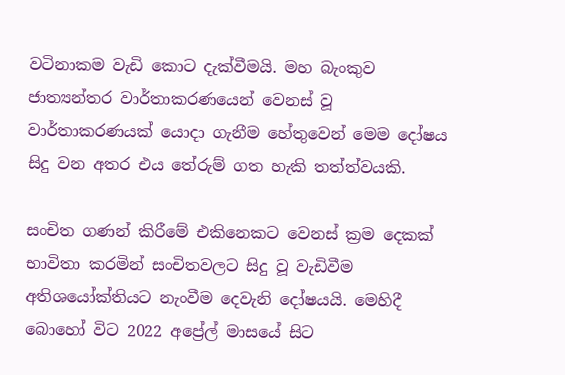වටිනාකම වැඩි කොට දැක්වීමයි. මහ බැංකුව ජාත්‍යන්තර වාර්තාකරණයෙන් වෙනස් වූ වාර්තාකරණයක් යොදා ගැනීම හේතුවෙන් මෙම දෝෂය සිදු වන අතර එය තේරුම් ගත හැකි තත්ත්වයකි.

සංචිත ගණන් කිරීමේ එකිනෙකට වෙනස් ක්‍රම දෙකක් භාවිතා කරමින් සංචිතවලට සිදු වූ වැඩිවීම අතිශයෝක්තියට නැංවීම දෙවැනි දෝෂයයි. මෙහිදී බොහෝ විට 2022 අප්‍රේල් මාසයේ සිට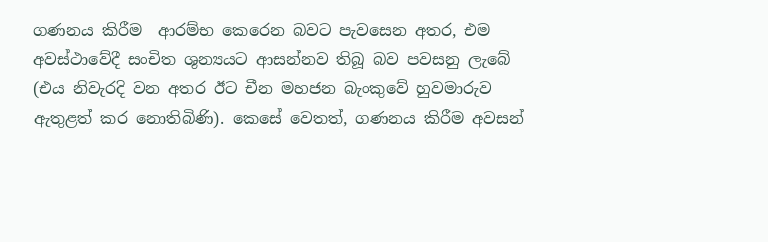ගණනය කිරීම  ආරම්භ කෙරෙන බවට පැවසෙන අතර, එම අවස්ථාවේදී සංචිත ශුන්‍යයට ආසන්නව තිබූ බව පවසනු ලැබේ (එය නිවැරදි වන අතර ඊට චීන මහජන බැංකුවේ හුවමාරුව ඇතුළත් කර නොතිබිණි). කෙසේ වෙතත්, ගණනය කිරීම අවසන්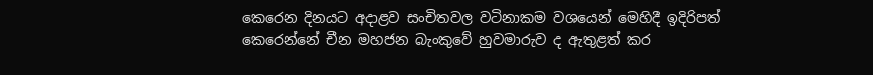කෙරෙන දිනයට අදාළව සංචිතවල වටිනාකම වශයෙන් මෙහිදී ඉදිරිපත් කෙරෙන්නේ චීන මහජන බැංකුවේ හුවමාරුව ද ඇතුළත් කර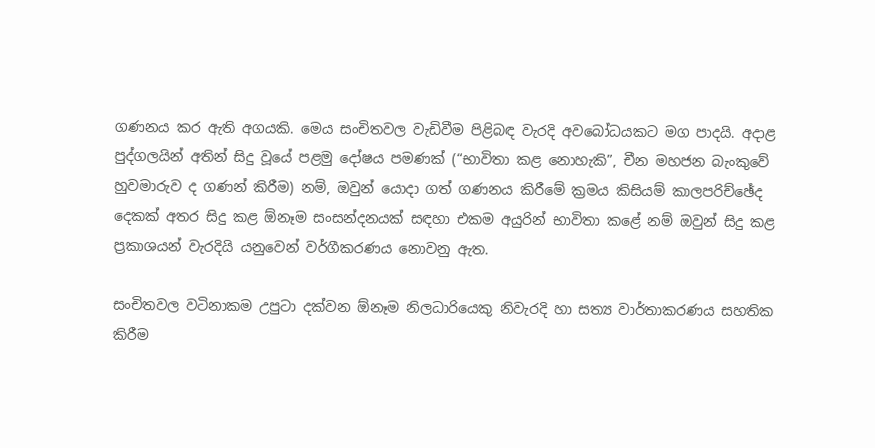ගණනය කර ඇති අගයකි. මෙය සංචිතවල වැඩිවීම පිළිබඳ වැරදි අවබෝධයකට මග පාදයි. අදාළ පුද්ගලයින් අතින් සිදු වූයේ පළමු‌ දෝෂය පමණක් (“භාවිතා කළ නොහැකි”, චීන මහජන බැංකුවේ හුවමාරුව ද ගණන් කිරීම) නම්, ඔවුන් යොදා ගත් ගණනය කිරීමේ ක්‍රමය කිසියම් කාලපරිච්ඡේද දෙකක් අතර සිදු කළ ඕනෑම සංසන්දනයක් සඳහා එකම අයුරින් භාවිතා කළේ නම් ඔවුන් සිදු කළ ප්‍රකාශයන් වැරදියි යනුවෙන් වර්ගීකරණය නොවනු ඇත.

සංචිතවල වටිනාකම උපුටා දක්වන ඕනෑම නිලධාරියෙකු නිවැරදි හා සත්‍ය වාර්තාකරණය සහතික කිරීම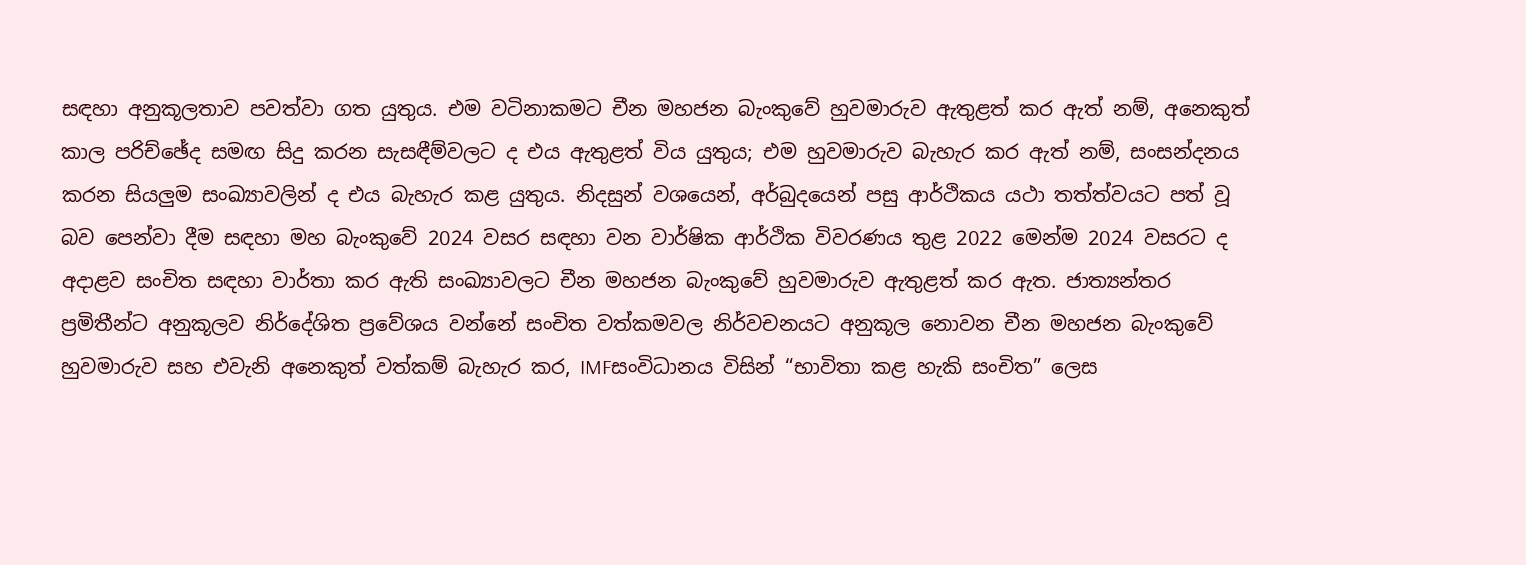සඳහා අනුකූලතාව පවත්වා ගත යුතුය. එම වටිනාකමට චීන මහජන බැංකුවේ හුවමාරුව ඇතුළත් කර ඇත් නම්, අනෙකුත් කාල පරිච්ඡේද සමඟ සිදු කරන සැසඳීම්වලට ද එය ඇතුළත් විය යුතුය; එම හුවමාරුව බැහැර කර ඇත් නම්, සංසන්දනය කරන සියලුම සංඛ්‍යාවලින් ද එය බැහැර කළ යුතුය. නිදසුන් වශයෙන්, අර්බුදයෙන් පසු ආර්ථිකය යථා තත්ත්වයට පත් වූ බව පෙන්වා දීම සඳහා මහ බැංකුවේ 2024 වසර සඳහා වන වාර්ෂික ආර්ථික විවරණය තුළ 2022 මෙන්ම 2024 වසරට ද අදාළව සංචිත සඳහා වාර්තා කර ඇති සංඛ්‍යාවලට චීන මහජන බැංකුවේ හුවමාරුව ඇතුළත් කර ඇත. ජාත්‍යන්තර ප්‍රමිතීන්ට අනුකූලව නිර්දේශිත ප්‍රවේශය වන්නේ සංචිත වත්කමවල නිර්වචනයට අනුකූල නොවන චීන මහජන බැංකුවේ හුවමාරුව සහ එවැනි අනෙකුත් වත්කම් බැහැර කර, IMFසංවිධානය විසින් “භාවිතා කළ හැකි සංචිත” ලෙස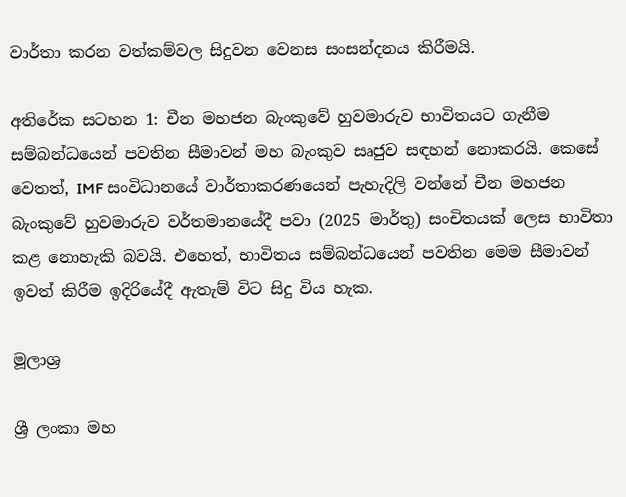වාර්තා කරන වත්කම්වල සිදුවන වෙනස සංසන්දනය කිරීමයි.

අතිරේක සටහන 1: චීන මහජන බැංකුවේ හුවමාරුව භාවිතයට ගැනීම සම්බන්ධයෙන් පවතින සීමාවන් මහ බැංකුව සෘජුව සඳහන් නොකරයි. කෙසේ වෙතත්, IMF සංවිධානයේ වාර්තාකරණයෙන් පැහැදිලි වන්නේ චීන මහජන බැංකුවේ හුවමාරුව වර්තමානයේදී පවා (2025 මාර්තු) සංචිතයක් ලෙස භාවිතා කළ නොහැකි බවයි. එහෙත්, භාවිතය සම්බන්ධයෙන් පවතින මෙම සීමාවන් ඉවත් කිරීම ඉදිරියේදී ඇතැම් විට සිදු විය හැක.

මූලාශ්‍ර

ශ්‍රී ලංකා මහ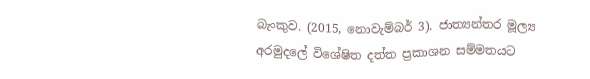බැංකුව. (2015, නොවැම්බර් 3). ජාත්‍යන්තර මූල්‍ය අරමුදලේ විශේෂිත දත්ත ප්‍රකාශන සම්මතයට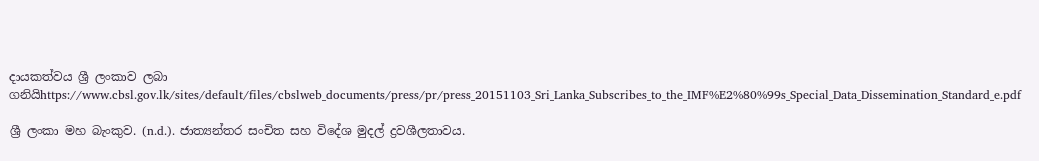දායකත්වය ශ්‍රී ලංකාව ලබා ගනියිhttps://www.cbsl.gov.lk/sites/default/files/cbslweb_documents/press/pr/press_20151103_Sri_Lanka_Subscribes_to_the_IMF%E2%80%99s_Special_Data_Dissemination_Standard_e.pdf

ශ්‍රී ලංකා මහ බැංකුව. (n.d.). ජාත්‍යන්තර සංචිත සහ විදේශ මුදල් ද්‍රවශීලතාවය.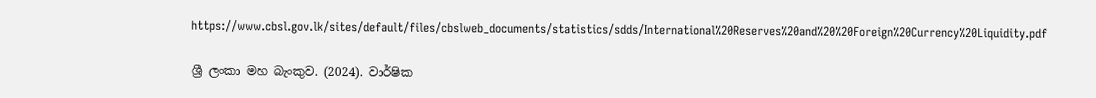https://www.cbsl.gov.lk/sites/default/files/cbslweb_documents/statistics/sdds/International%20Reserves%20and%20%20Foreign%20Currency%20Liquidity.pdf

ශ්‍රී ලංකා මහ බැංකුව. (2024). වාර්ෂික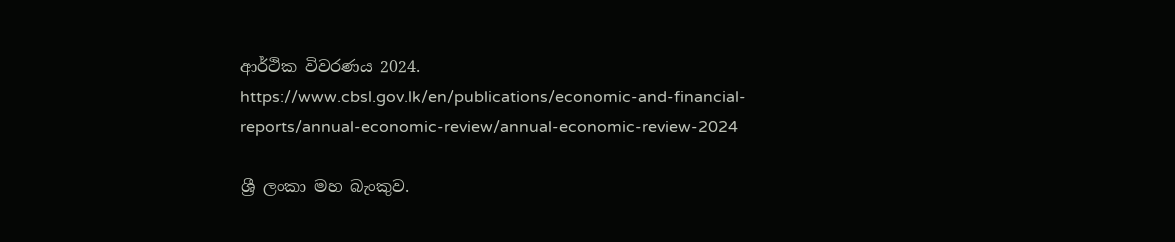ආර්ථික විවරණය 2024. https://www.cbsl.gov.lk/en/publications/economic-and-financial-reports/annual-economic-review/annual-economic-review-2024

ශ්‍රී ලංකා මහ බැංකුව.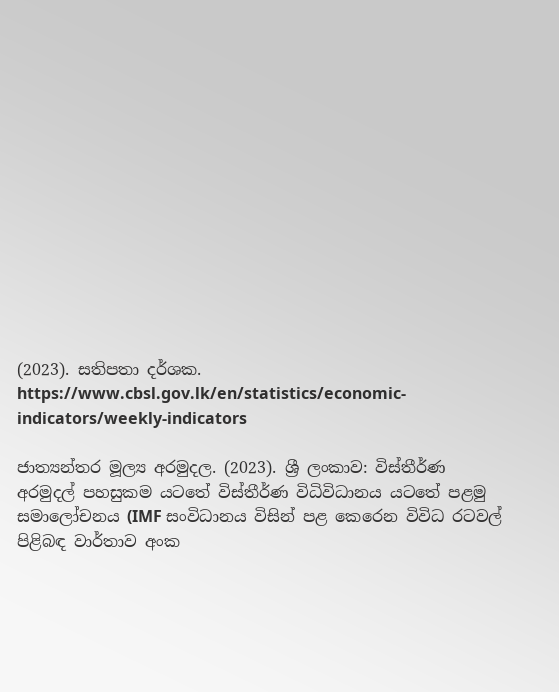(2023). සතිපතා දර්ශක. https://www.cbsl.gov.lk/en/statistics/economic-indicators/weekly-indicators

ජාත්‍යන්තර මූල්‍ය අරමුදල. (2023). ශ්‍රී ලංකාව: විස්තීර්ණ අරමුදල් පහසුකම යටතේ විස්තීර්ණ විධිවිධානය යටතේ පළමු සමාලෝචනය (IMF සංවිධානය විසින් පළ කෙරෙන විවිධ රටවල් පිළිබඳ වාර්තාව අංක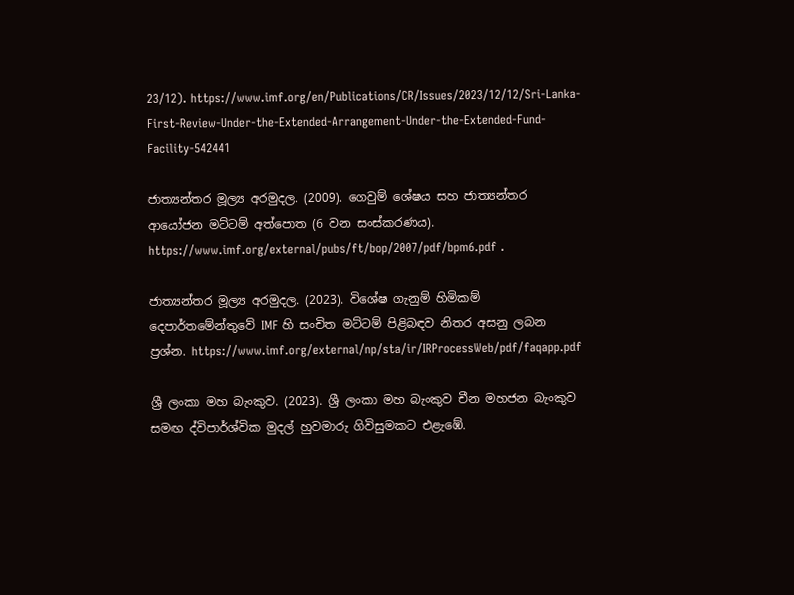23/12). https://www.imf.org/en/Publications/CR/Issues/2023/12/12/Sri-Lanka-First-Review-Under-the-Extended-Arrangement-Under-the-Extended-Fund-Facility-542441

ජාත්‍යන්තර මූල්‍ය අරමුදල. (2009). ගෙවුම් ශේෂය සහ ජාත්‍යන්තර ආයෝජන මට්ටම් අත්පොත (6 වන සංස්කරණය). https://www.imf.org/external/pubs/ft/bop/2007/pdf/bpm6.pdf .

ජාත්‍යන්තර මූල්‍ය අරමුදල. (2023). විශේෂ ගැනුම් හිමිකම් දෙපාර්තමේන්තුවේ IMF හි සංචිත මට්ටම් පිළිබඳව නිතර අසනු ලබන ප්‍රශ්න. https://www.imf.org/external/np/sta/ir/IRProcessWeb/pdf/faqapp.pdf

ශ්‍රී ලංකා මහ බැංකුව. (2023). ශ්‍රී ලංකා මහ බැංකුව චීන මහජන බැංකුව සමඟ ද්විපාර්ශ්වික මුදල් හුවමාරු ගිවිසුමකට එළැඹේ.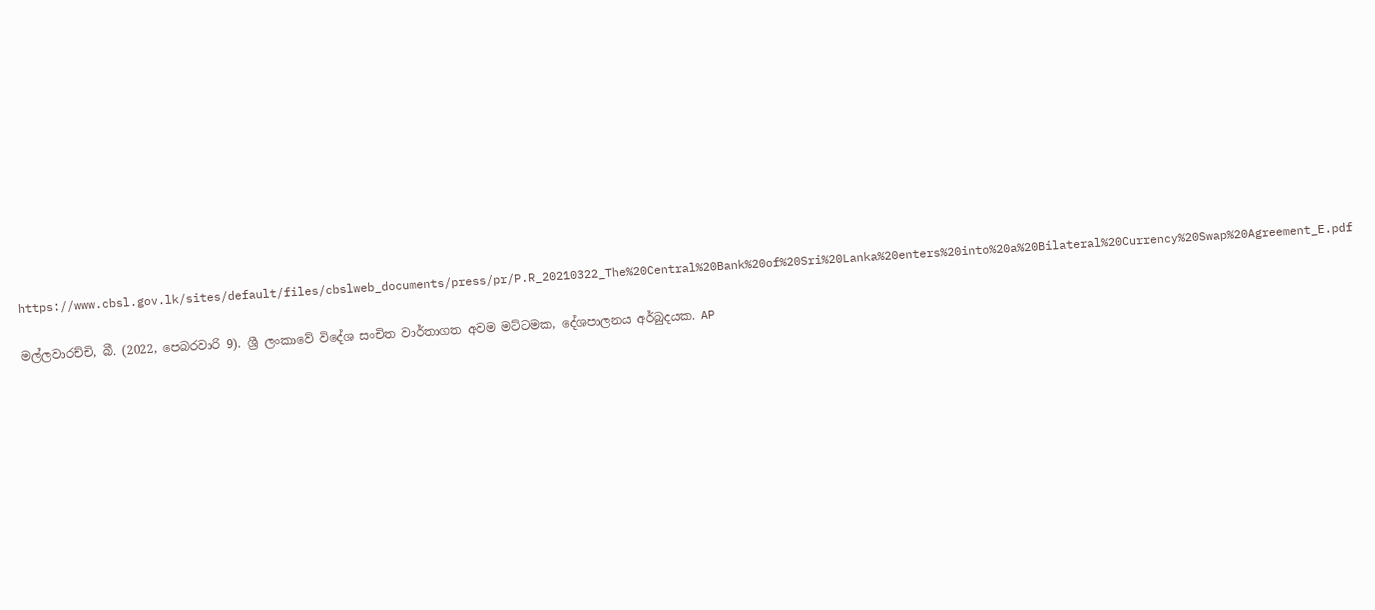https://www.cbsl.gov.lk/sites/default/files/cbslweb_documents/press/pr/P.R_20210322_The%20Central%20Bank%20of%20Sri%20Lanka%20enters%20into%20a%20Bilateral%20Currency%20Swap%20Agreement_E.pdf

මල්ලවාරච්චි, බී. (2022, පෙබරවාරි 9). ශ්‍රී ලංකාවේ විදේශ සංචිත වාර්තාගත අවම මට්ටමක, දේශපාලනය අර්බුදයක. AP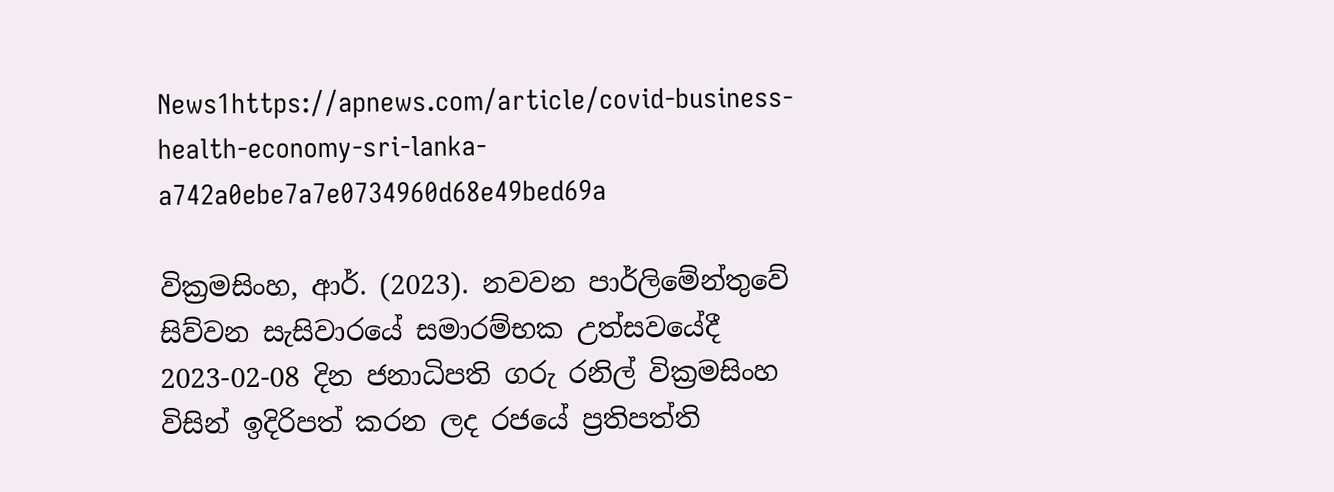News1https://apnews.com/article/covid-business-health-economy-sri-lanka-a742a0ebe7a7e0734960d68e49bed69a

වික්‍රමසිංහ, ආර්. (2023). නවවන පාර්ලිමේන්තුවේ සිව්වන සැසිවාරයේ සමාරම්භක උත්සවයේදී 2023-02-08 දින ජනාධිපති ගරු රනිල් වික්‍රමසිංහ විසින් ඉදිරිපත් කරන ලද රජයේ ප්‍රතිපත්ති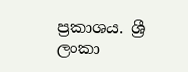ප්‍රකාශය. ශ්‍රී ලංකා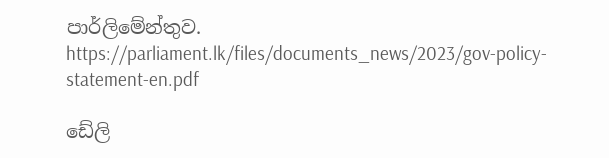පාර්ලිමේන්තුව. https://parliament.lk/files/documents_news/2023/gov-policy-statement-en.pdf

ඩේලි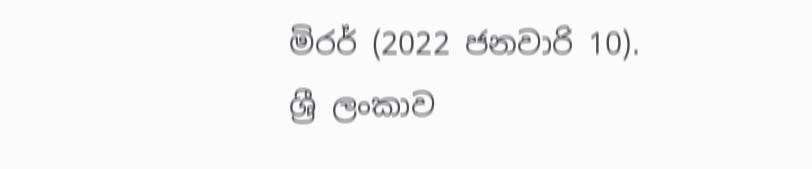මිරර් (2022 ජනවාරි 10). ශ්‍රී ලංකාව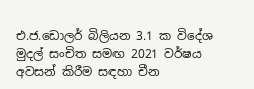එ.ජ.ඩොලර් බිලියන 3.1 ක විදේශ මුදල් සංචිත සමඟ 2021 වර්ෂය අවසන් කිරීම සඳහා චීන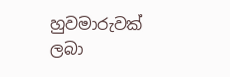හුවමාරුවක් ලබා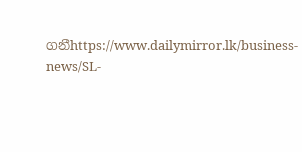ගනීhttps://www.dailymirror.lk/business-news/SL-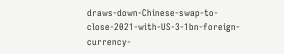draws-down-Chinese-swap-to-close-2021-with-US-3-1bn-foreign-currency-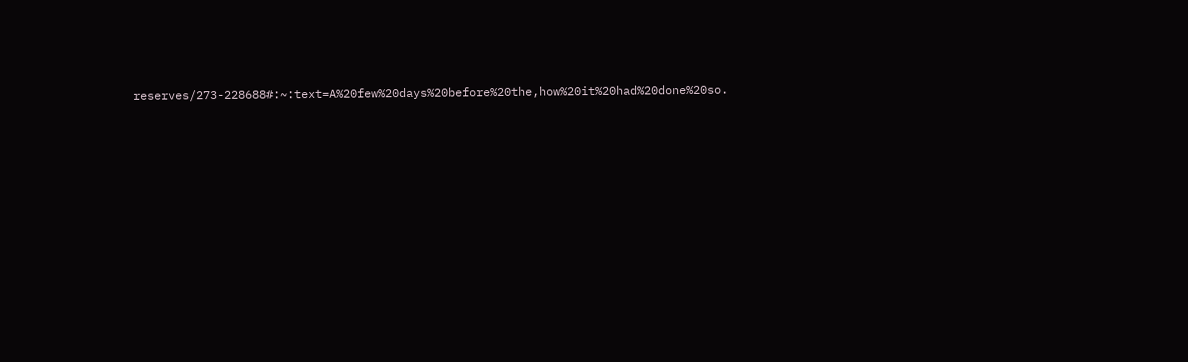reserves/273-228688#:~:text=A%20few%20days%20before%20the,how%20it%20had%20done%20so.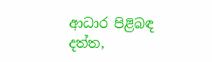ආධාර පිළිබඳ දත්ත,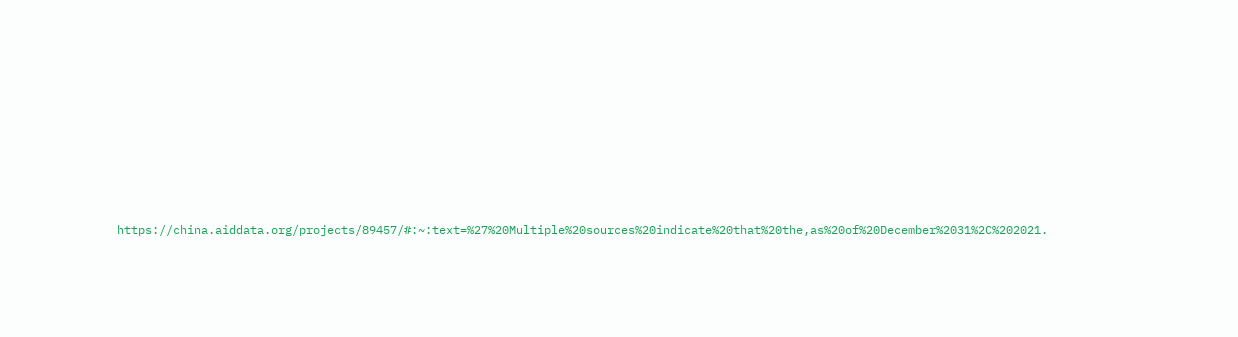https://china.aiddata.org/projects/89457/#:~:text=%27%20Multiple%20sources%20indicate%20that%20the,as%20of%20December%2031%2C%202021.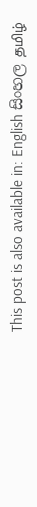This post is also available in: English සිංහල தமிழ்